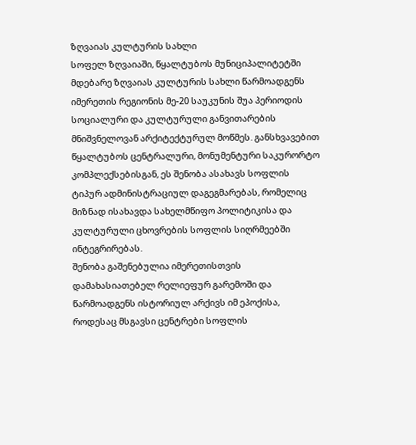ზღვაიას კულტურის სახლი
სოფელ ზღვაიაში, წყალტუბოს მუნიციპალიტეტში მდებარე ზღვაიას კულტურის სახლი წარმოადგენს იმერეთის რეგიონის მე-20 საუკუნის შუა პერიოდის სოციალური და კულტურული განვითარების მნიშვნელოვან არქიტექტურულ მოწმეს. განსხვავებით წყალტუბოს ცენტრალური, მონუმენტური საკურორტო კომპლექსებისგან, ეს შენობა ასახავს სოფლის ტიპურ ადმინისტრაციულ დაგეგმარებას, რომელიც მიზნად ისახავდა სახელმწიფო პოლიტიკისა და კულტურული ცხოვრების სოფლის სიღრმეებში ინტეგრირებას.
შენობა გაშენებულია იმერეთისთვის დამახასიათებელ რელიეფურ გარემოში და წარმოადგენს ისტორიულ არქივს იმ ეპოქისა, როდესაც მსგავსი ცენტრები სოფლის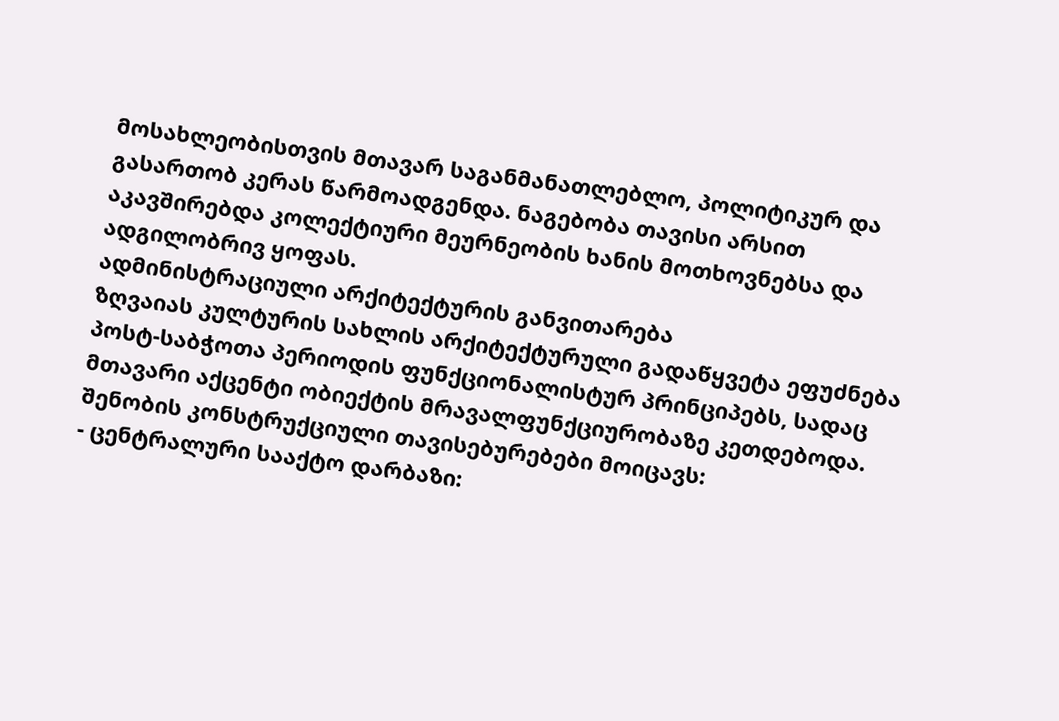მოსახლეობისთვის მთავარ საგანმანათლებლო, პოლიტიკურ და გასართობ კერას წარმოადგენდა. ნაგებობა თავისი არსით აკავშირებდა კოლექტიური მეურნეობის ხანის მოთხოვნებსა და ადგილობრივ ყოფას.
ადმინისტრაციული არქიტექტურის განვითარება
ზღვაიას კულტურის სახლის არქიტექტურული გადაწყვეტა ეფუძნება პოსტ-საბჭოთა პერიოდის ფუნქციონალისტურ პრინციპებს, სადაც მთავარი აქცენტი ობიექტის მრავალფუნქციურობაზე კეთდებოდა. შენობის კონსტრუქციული თავისებურებები მოიცავს:
- ცენტრალური სააქტო დარბაზი: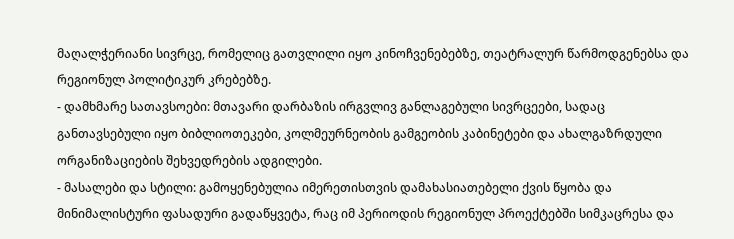მაღალჭერიანი სივრცე, რომელიც გათვლილი იყო კინოჩვენებებზე, თეატრალურ წარმოდგენებსა და რეგიონულ პოლიტიკურ კრებებზე.
- დამხმარე სათავსოები: მთავარი დარბაზის ირგვლივ განლაგებული სივრცეები, სადაც განთავსებული იყო ბიბლიოთეკები, კოლმეურნეობის გამგეობის კაბინეტები და ახალგაზრდული ორგანიზაციების შეხვედრების ადგილები.
- მასალები და სტილი: გამოყენებულია იმერეთისთვის დამახასიათებელი ქვის წყობა და მინიმალისტური ფასადური გადაწყვეტა, რაც იმ პერიოდის რეგიონულ პროექტებში სიმკაცრესა და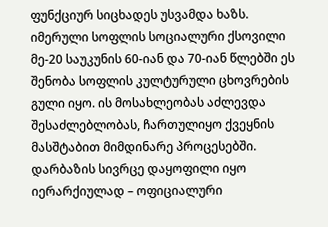ფუნქციურ სიცხადეს უსვამდა ხაზს.
იმერული სოფლის სოციალური ქსოვილი
მე-20 საუკუნის 60-იან და 70-იან წლებში ეს შენობა სოფლის კულტურული ცხოვრების გული იყო. ის მოსახლეობას აძლევდა შესაძლებლობას, ჩართულიყო ქვეყნის მასშტაბით მიმდინარე პროცესებში. დარბაზის სივრცე დაყოფილი იყო იერარქიულად – ოფიციალური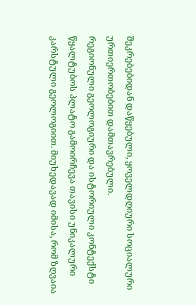შეკრებებიდან დაწყებული, ყოველდღიური სოციალური ურთიერთობებით დამთავრებული.
რეგიონული გეოლოგიური და ისტორიული კონტექსტი
წყალტუბოს პლატო გამოირჩევა თავისი უნიკალური კარსტული გეოლოგიით. მიუხედავად იმისა, რომ ზღვაია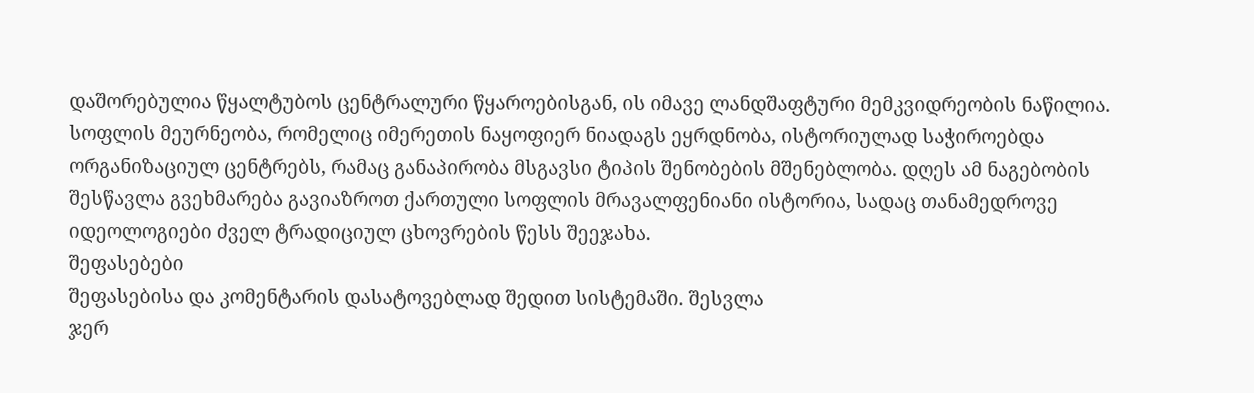დაშორებულია წყალტუბოს ცენტრალური წყაროებისგან, ის იმავე ლანდშაფტური მემკვიდრეობის ნაწილია. სოფლის მეურნეობა, რომელიც იმერეთის ნაყოფიერ ნიადაგს ეყრდნობა, ისტორიულად საჭიროებდა ორგანიზაციულ ცენტრებს, რამაც განაპირობა მსგავსი ტიპის შენობების მშენებლობა. დღეს ამ ნაგებობის შესწავლა გვეხმარება გავიაზროთ ქართული სოფლის მრავალფენიანი ისტორია, სადაც თანამედროვე იდეოლოგიები ძველ ტრადიციულ ცხოვრების წესს შეეჯახა.
შეფასებები
შეფასებისა და კომენტარის დასატოვებლად შედით სისტემაში. შესვლა
ჯერ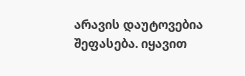არავის დაუტოვებია შეფასება. იყავით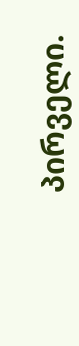პირველი.